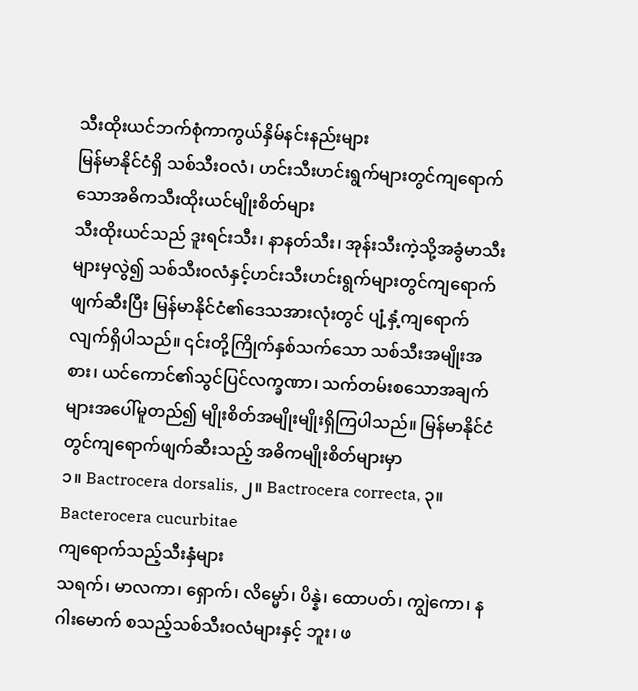သီးထိုးယင်ဘက်စုံကာကွယ်နှိမ်နင်းနည်းများ
မြန်မာနိုင်ငံရှိ သစ်သီးဝလံ၊ ဟင်းသီးဟင်းရွက်များတွင်ကျရောက်သောအဓိကသီးထိုးယင်မျိုးစိတ်များ
သီးထိုးယင်သည် ဒူးရင်းသီး၊ နာနတ်သီး၊ အုန်းသီးကဲ့သို့အခွံမာသီးများမှလွဲ၍ သစ်သီးဝလံနှင့်ဟင်းသီးဟင်းရွက်များတွင်ကျရောက်ဖျက်ဆီးပြီး မြန်မာနိုင်ငံ၏ဒေသအားလုံးတွင် ပျံ့နှံ့ကျရောက်လျက်ရှိပါသည်။ ၎င်းတို့ကြိုက်နှစ်သက်သော သစ်သီးအမျိုးအစား၊ ယင်ကောင်၏သွင်ပြင်လက္ခဏာ၊ သက်တမ်းစသောအချက်များအပေါ်မူတည်၍ မျိုးစိတ်အမျိုးမျိုးရှိကြပါသည်။ မြန်မာနိုင်ငံတွင်ကျရောက်ဖျက်ဆီးသည့် အဓိကမျိုးစိတ်များမှာ
၁။ Bactrocera dorsalis, ၂။ Bactrocera correcta, ၃။ Bacterocera cucurbitae
ကျရောက်သည့်သီးနှံများ
သရက်၊ မာလကာ၊ ရှောက်၊ လိမ္မော်၊ ပိန္နဲ၊ ထောပတ်၊ ကျွဲကော၊ နဂါးမောက် စသည့်သစ်သီးဝလံများနှင့် ဘူး၊ ဖ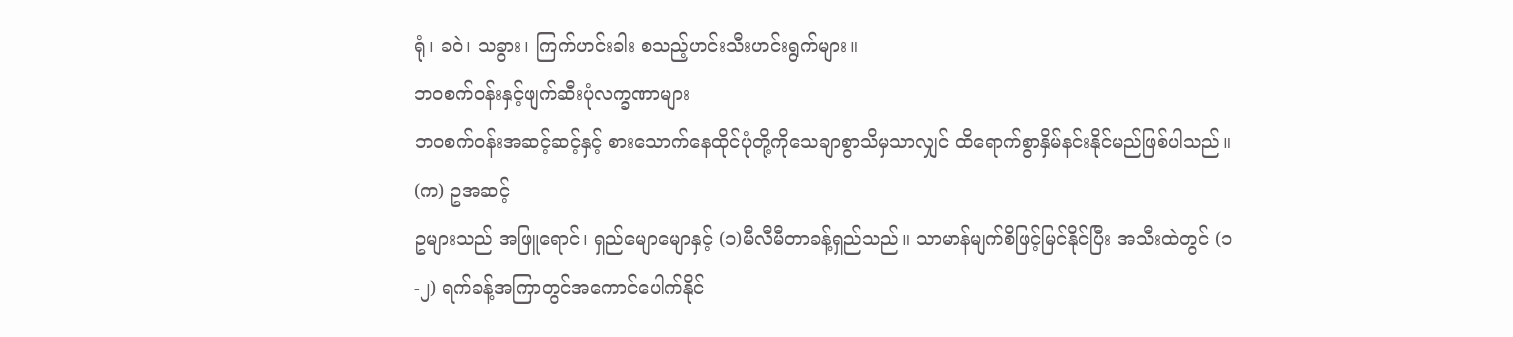ရုံ၊ ခဝဲ၊ သခွား၊ ကြက်ဟင်းခါး စသည့်ဟင်းသီးဟင်းရွက်များ။
ဘဝစက်ဝန်းနှင့်ဖျက်ဆီးပုံလက္ခဏာများ
ဘဝစက်ဝန်းအဆင့်ဆင့်နှင့် စားသောက်နေထိုင်ပုံတို့ကိုသေချာစွာသိမှသာလျှင် ထိရောက်စွာနှိမ်နင်းနိုင်မည်ဖြစ်ပါသည်။
(က) ဥအဆင့်
ဥများသည် အဖြူရောင်၊ ရှည်မျောမျောနှင့် (၁)မီလီမီတာခန့်ရှည်သည်။ သာမာန်မျက်စိဖြင့်မြင်နိုင်ပြီး အသီးထဲတွင် (၁-၂) ရက်ခန့်အကြာတွင်အကောင်ပေါက်နိုင်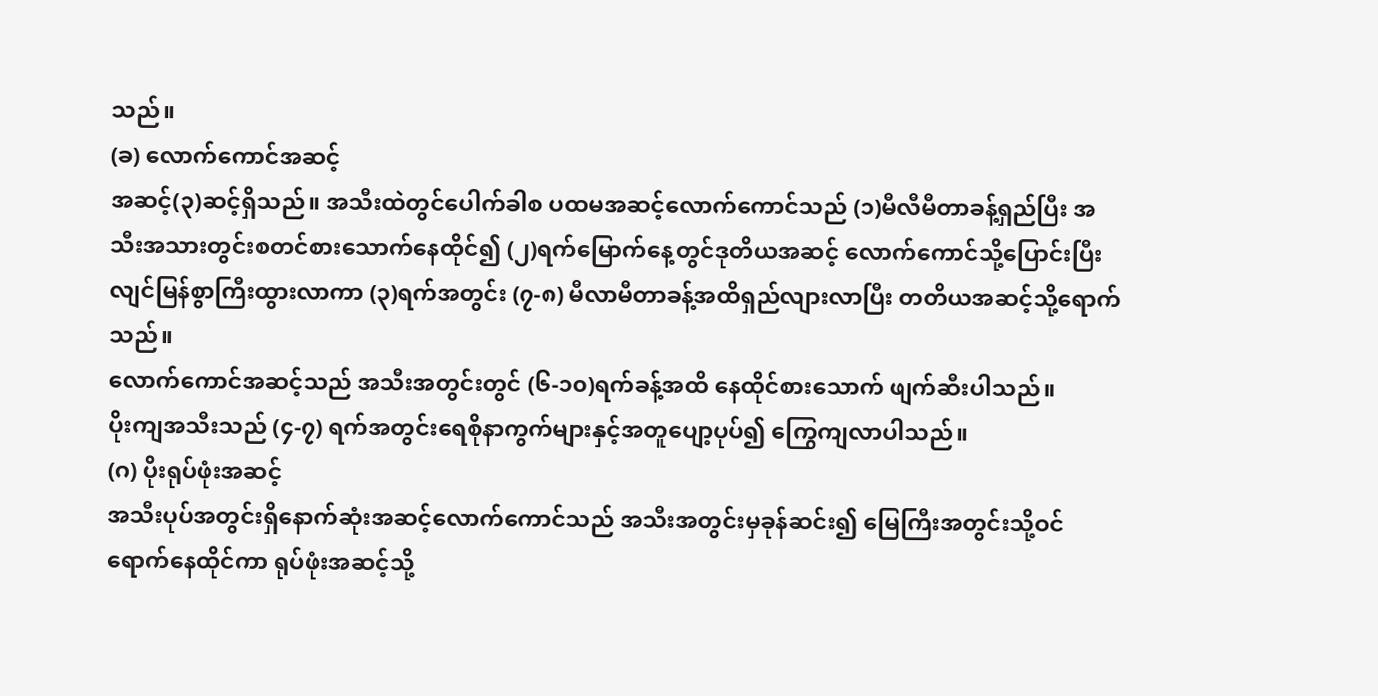သည်။
(ခ) လောက်ကောင်အဆင့်
အဆင့်(၃)ဆင့်ရှိသည်။ အသီးထဲတွင်ပေါက်ခါစ ပထမအဆင့်လောက်ကောင်သည် (၁)မီလီမီတာခန့်ရှည်ပြီး အသီးအသားတွင်းစတင်စားသောက်နေထိုင်၍ (၂)ရက်မြောက်နေ့တွင်ဒုတိယအဆင့် လောက်ကောင်သို့ပြောင်းပြီးလျင်မြန်စွာကြီးထွားလာကာ (၃)ရက်အတွင်း (၇-၈) မီလာမီတာခန့်အထိရှည်လျားလာပြီး တတိယအဆင့်သို့ရောက်သည်။
လောက်ကောင်အဆင့်သည် အသီးအတွင်းတွင် (၆-၁၀)ရက်ခန့်အထိ နေထိုင်စားသောက် ဖျက်ဆီးပါသည်။
ပိုးကျအသီးသည် (၄-၇) ရက်အတွင်းရေစိုနာကွက်များနှင့်အတူပျော့ပုပ်၍ ကြွေကျလာပါသည်။
(ဂ) ပိုးရုပ်ဖုံးအဆင့်
အသီးပုပ်အတွင်းရှိနောက်ဆုံးအဆင့်လောက်ကောင်သည် အသီးအတွင်းမှခုန်ဆင်း၍ မြေကြီးအတွင်းသို့ဝင်ရောက်နေထိုင်ကာ ရုပ်ဖုံးအဆင့်သို့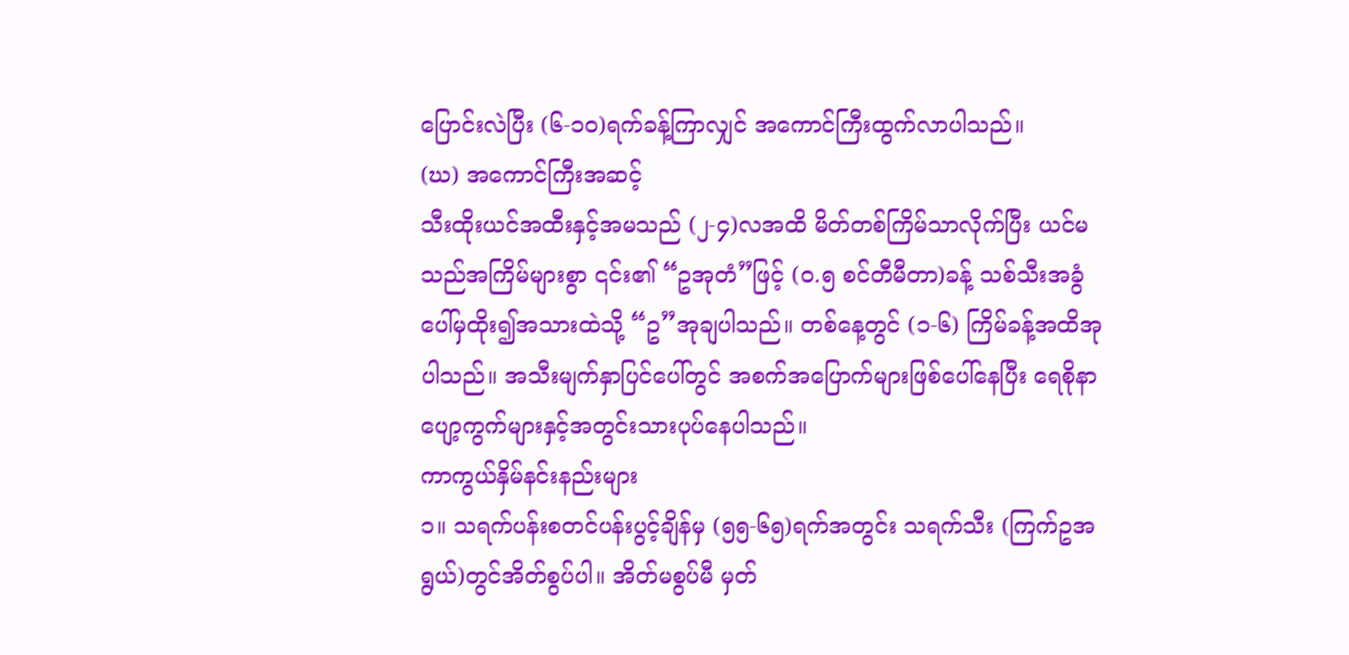ပြောင်းလဲပြီး (၆-၁၀)ရက်ခန့်ကြာလျှင် အကောင်ကြီးထွက်လာပါသည်။
(ဃ) အကောင်ကြီးအဆင့်
သီးထိုးယင်အထီးနှင့်အမသည် (၂-၄)လအထိ မိတ်တစ်ကြိမ်သာလိုက်ပြီး ယင်မသည်အကြိမ်များစွာ ၎င်း၏ “ဥအုတံ”ဖြင့် (၀.၅ စင်တီမီတာ)ခန့် သစ်သီးအခွံပေါ်မှထိုး၍အသားထဲသို့ “ဥ”အုချပါသည်။ တစ်နေ့တွင် (၁-၆) ကြိမ်ခန့်အထိအုပါသည်။ အသီးမျက်နှာပြင်ပေါ်တွင် အစက်အပြောက်များဖြစ်ပေါ်နေပြီး ရေစိုနာပျော့ကွက်များနှင့်အတွင်းသားပုပ်နေပါသည်။
ကာကွယ်နှိမ်နင်းနည်းများ
၁။ သရက်ပန်းစတင်ပန်းပွင့်ချိန်မှ (၅၅-၆၅)ရက်အတွင်း သရက်သီး (ကြက်ဥအရွယ်)တွင်အိတ်စွပ်ပါ။ အိတ်မစွပ်မီ မှတ်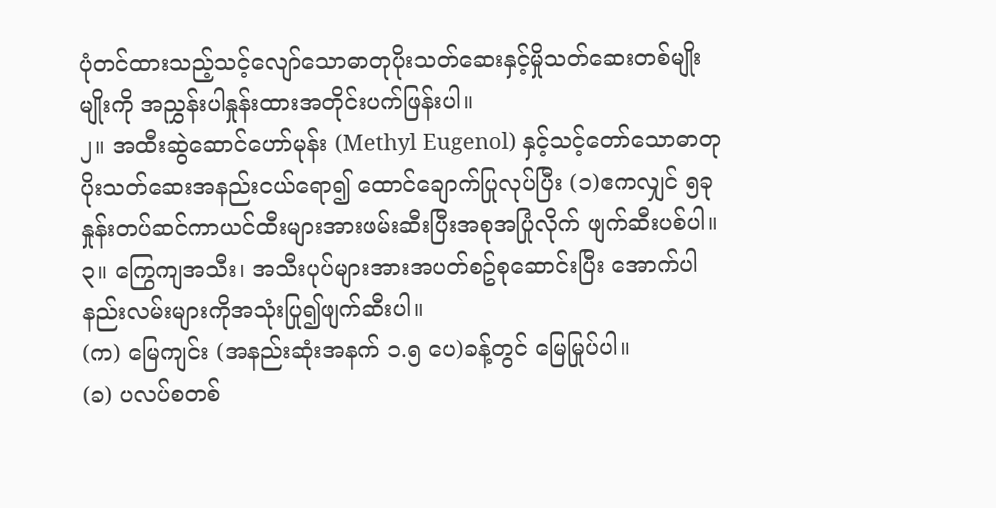ပုံတင်ထားသည့်သင့်လျော်သောဓာတုပိုးသတ်ဆေးနှင့်မှိုသတ်ဆေးတစ်မျိုးမျိုးကို အညွှန်းပါနှုန်းထားအတိုင်းပက်ဖြန်းပါ။
၂။ အထီးဆွဲဆောင်ဟော်မုန်း (Methyl Eugenol) နှင့်သင့်တော်သောဓာတုပိုးသတ်ဆေးအနည်းငယ်ရော၍ ထောင်ချောက်ပြုလုပ်ပြီး (၁)ဧကလျှင် ၅ခုနှုန်းတပ်ဆင်ကာယင်ထီးများအားဖမ်းဆီးပြီးအစုအပြုံလိုက် ဖျက်ဆီးပစ်ပါ။
၃။ ကြွေကျအသီး၊ အသီးပုပ်များအားအပတ်စဥ်စုဆောင်းပြီး အောက်ပါနည်းလမ်းများကိုအသုံးပြု၍ဖျက်ဆီးပါ။
(က) မြေကျင်း (အနည်းဆုံးအနက် ၁.၅ ပေ)ခန့်တွင် မြေမြုပ်ပါ။
(ခ) ပလပ်စတစ်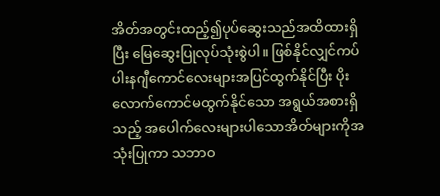အိတ်အတွင်းထည့်၍ပုပ်ဆွေးသည်အထိထားရှိပြီး မြေဆွေးပြုလုပ်သုံးစွဲပါ။ ဖြစ်နိုင်လျှင်ကပ်ပါးနဂျီကောင်လေးများအပြင်ထွက်နိုင်ပြီး ပိုးလောက်ကောင်မထွက်နိုင်သော အရွယ်အစားရှိသည့် အပေါက်လေးများပါသောအိတ်များကိုအသုံးပြုကာ သဘာဝ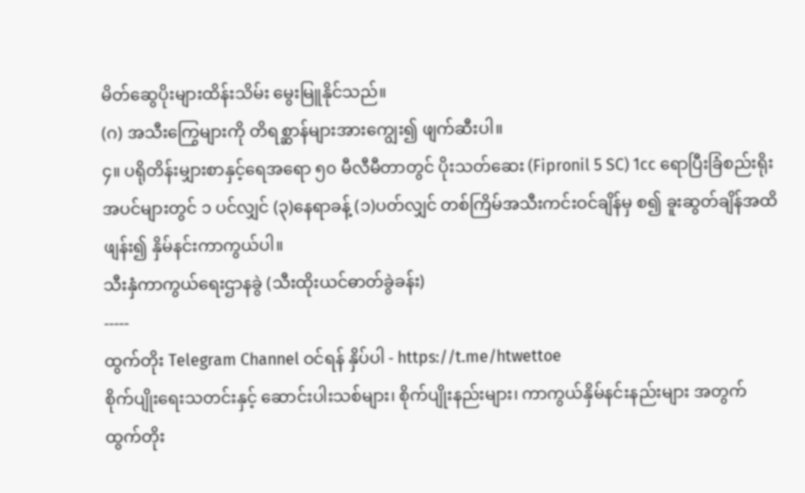မိတ်ဆွေပိုးများထိန်းသိမ်း မွေးမြူနိုင်သည်။
(ဂ) အသီးကြွေများကို တိရစ္ဆာန်များအားကျွေး၍ ဖျက်ဆီးပါ။
၄။ ပရိုတိန်းမျှားစာနှင့်ရေအရော ၅၀ မီလီမီတာတွင် ပိုးသတ်ဆေး (Fipronil 5 SC) 1cc ရောပြီးခြံစည်းရိုးအပင်များတွင် ၁ ပင်လျှင် (၃)နေရာခန့် (၁)ပတ်လျှင် တစ်ကြိမ်အသီးကင်းဝင်ချိန်မှ စ၍ ခူးဆွတ်ချိန်အထိဖျန်း၍ နှိမ်နင်းကာကွယ်ပါ။
သီးနှံကာကွယ်ရေးဌာနခွဲ (သီးထိုးယင်ဓာတ်ခွဲခန်း)
-----
ထွက်တိုး Telegram Channel ဝင်ရန် နှိပ်ပါ - https://t.me/htwettoe
စိုက်ပျိုးရေးသတင်းနှင့် ဆောင်းပါးသစ်များ၊ စိုက်ပျိုးနည်းများ၊ ကာကွယ်နှိမ်နင်းနည်းများ အတွက် ထွက်တိုး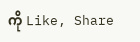ကို Like, Share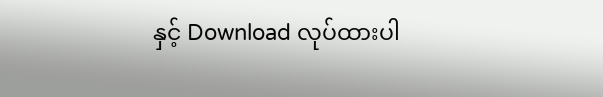နှင့် Download လုပ်ထားပါ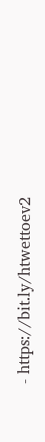- https://bit.ly/htwettoev2